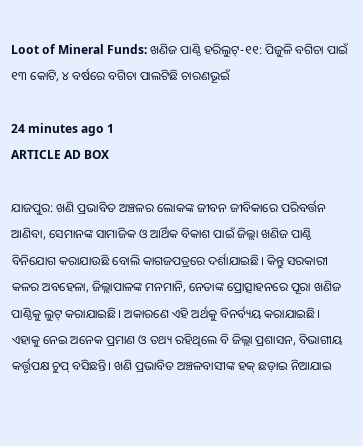Loot of Mineral Funds: ଖଣିଜ ପାଣ୍ଠି ହରିଲୁଟ୍‌-୧୧: ପିଜୁଳି ବଗିଚା ପାଇଁ ୧୩ କୋଟି, ୪ ବର୍ଷରେ ବଗିଚା ପାଲଟିଛି ଚାରଣଭୂଇଁ

24 minutes ago 1
ARTICLE AD BOX

ଯାଜପୁର: ଖଣି ପ୍ରଭାବିତ ଅଞ୍ଚଳର ଲୋକଙ୍କ ଜୀବନ ଜୀବିକାରେ ପରିବର୍ତ୍ତନ ଆଣିବା, ସେମାନଙ୍କ ସାମାଜିକ ଓ ଆର୍ଥିକ ବିକାଶ ପାଇଁ ଜିଲ୍ଲା ଖଣିଜ ପାଣ୍ଠି ବିନିଯୋଗ କରାଯାଉଛି ବୋଲି କାଗଜପତ୍ରରେ ଦର୍ଶାଯାଇଛି। କିନ୍ତୁ ସରକାରୀ କଳର ଅବହେଳା, ଜିଲ୍ଲାପାଳଙ୍କ ମନମାନି, ନେତାଙ୍କ ପ୍ରୋତ୍ସାହନରେ ପୂରା ଖଣିଜ ପାଣ୍ଠିକୁ ଲୁଟ୍‌ କରାଯାଇଛି। ଅକାରଣେ ଏହି ଅର୍ଥକୁ ବିନର୍ବ୍ୟୟ କରାଯାଇଛି।  ଏହାକୁ ନେଇ ଅନେକ ପ୍ରମାଣ ଓ ତଥ୍ୟ ରହିଥିଲେ ବି ଜିଲ୍ଲା ପ୍ରଶାସନ, ବିଭାଗୀୟ କର୍ତ୍ତୃପକ୍ଷ ଚୁପ୍‌ ବସିଛନ୍ତି। ଖଣି ପ୍ରଭାବିତ ଅଞ୍ଚଳବାସୀଙ୍କ ହକ୍‌ ଛଡ଼ାଇ ନିଆଯାଇ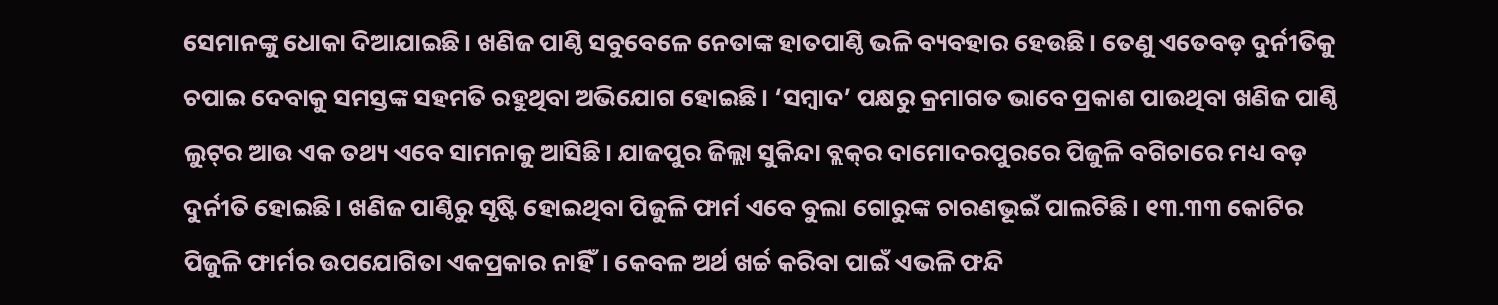ସେମାନଙ୍କୁ ଧୋକା ଦିଆଯାଇଛି। ଖଣିଜ ପାଣ୍ଠି ସବୁବେ‌ଳେ ନେତାଙ୍କ ହାତପାଣ୍ଠି ଭଳି ବ୍ୟବହାର ହେଉଛି। ତେଣୁ ଏତେବଡ଼ ଦୁର୍ନୀତିକୁ ଚପାଇ ଦେବାକୁ ସମସ୍ତଙ୍କ ସହମତି ରହୁଥିବା ଅଭିଯୋଗ ହୋଇଛି। ‘ସମ୍ବାଦ’ ପକ୍ଷରୁ କ୍ରମାଗତ ଭାବେ ପ୍ରକାଶ ପାଉଥିବା ଖଣିଜ ପାଣ୍ଠି ଲୁଟ୍‌ର ଆଉ ଏକ ତଥ୍ୟ ଏବେ ସାମନାକୁ ଆସିଛି। ଯାଜପୁର ଜିଲ୍ଲା ସୁକିନ୍ଦା ବ୍ଲକ୍‌ର ଦାମୋଦରପୁରରେ ପିଜୁଳି ବଗିଚାରେ ମଧ୍ୟ ବଡ଼ ଦୁର୍ନୀତି ହୋଇଛି। ଖଣିଜ ପାଣ୍ଠିରୁ ସୃଷ୍ଟି ହୋଇଥିବା ପିଜୁଳି ଫାର୍ମ ଏବେ ବୁଲା ଗୋରୁଙ୍କ ଚାରଣଭୂଇଁ ପାଲଟିଛି। ୧୩.୩୩ କୋଟିର ପିଜୁଳି ଫାର୍ମର ଉପଯୋଗିତା ଏକପ୍ରକାର ନାହିଁ। କେବଳ ଅର୍ଥ ଖର୍ଚ୍ଚ କରିବା ପାଇଁ ଏଭଳି ଫନ୍ଦି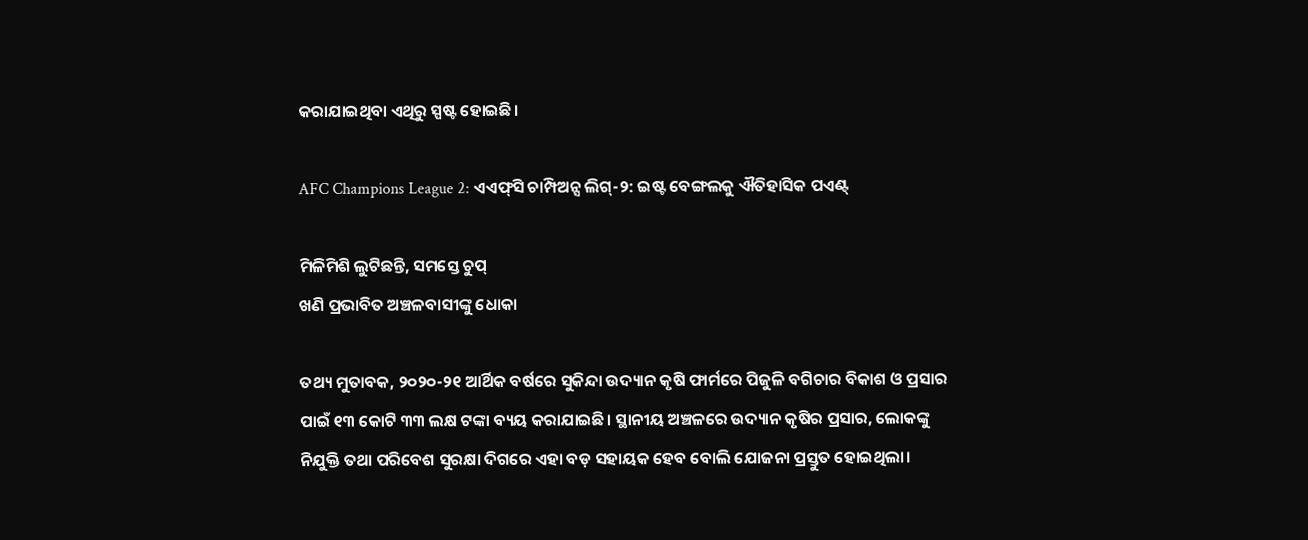କରାଯାଇଥିବା ଏଥିରୁ ସ୍ପଷ୍ଟ ହୋଇଛି।

AFC Champions League 2: ଏଏଫ୍‌ସି ଚାମ୍ପିଅନ୍ସ ଲିଗ୍‌-୨: ଇଷ୍ଟ ବେଙ୍ଗଲକୁ ଐତିହାସିକ ପଏଣ୍ଟ୍‌

ମିଳିମିଶି ଲୁଟିଛନ୍ତି, ସମସ୍ତେ ଚୁପ୍‌
ଖଣି ପ୍ରଭାବିତ ଅଞ୍ଚଳବାସୀଙ୍କୁ ଧୋକା

ତଥ୍ୟ ମୁତାବକ, ୨୦୨୦-୨୧ ଆର୍ଥିକ ବର୍ଷରେ ସୁକିନ୍ଦା ଉଦ୍ୟାନ କୃଷି ଫାର୍ମରେ ପିଜୁଳି ବଗିଚାର ବିକାଶ ଓ ପ୍ରସାର ପାଇଁ ୧୩ କୋଟି ୩୩ ଲକ୍ଷ ଟଙ୍କା ବ୍ୟୟ କରାଯାଇଛି। ସ୍ଥାନୀୟ ଅଞ୍ଚଳରେ ଉଦ୍ୟାନ କୃଷିର ପ୍ରସାର, ଲୋକଙ୍କୁ ନିଯୁକ୍ତି ତଥା ପରିବେଶ ସୁରକ୍ଷା ଦିଗରେ ଏହା ବଡ଼ ସହାୟକ ହେବ ବୋଲି ଯୋଜନା ପ୍ରସ୍ତୁତ ହୋଇଥିଲା।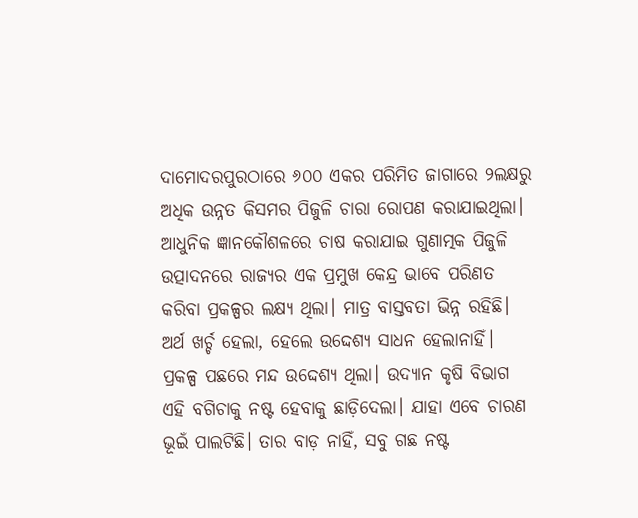ଦାମୋଦରପୁରଠାରେ ୬୦୦ ଏକର ପରିମିତ ଜାଗାରେ ୨ଲକ୍ଷରୁ ଅଧିକ ଉନ୍ନତ କିସମର ପିଜୁଳି ଚାରା ରୋପଣ କରାଯାଇଥିଲା। ଆଧୁନିକ ଜ୍ଞାନକୌଶଳରେ ଚାଷ କରାଯାଇ ଗୁଣାତ୍ମକ ପିଜୁଳି ଉତ୍ପାଦନରେ ରାଜ୍ୟର ଏକ ପ୍ରମୁଖ କେନ୍ଦ୍ର ଭାବେ ପରିଣତ କରିବା ପ୍ରକଳ୍ପର ଲକ୍ଷ୍ୟ ଥିଲା। ମାତ୍ର ବାସ୍ତବତା ଭିନ୍ନ ରହିଛି। ଅର୍ଥ ଖର୍ଚ୍ଚ ହେଲା, ହେଲେ ଉଦ୍ଦେଶ୍ୟ ସାଧନ ହେଲାନାହିଁ। ପ୍ରକଳ୍ପ ପଛରେ ମନ୍ଦ ଉଦ୍ଦେଶ୍ୟ ଥିଲା। ଉଦ୍ୟାନ କୃଷି ବିଭାଗ ଏହି ବଗିଚାକୁ ନଷ୍ଟ ହେବାକୁ ଛାଡ଼ିଦେଲା। ଯାହା ଏବେ ଚାରଣ ଭୂଇଁ ପାଲଟିଛି। ତାର ବାଡ଼ ନାହିଁ, ସବୁ ଗଛ ନଷ୍ଟ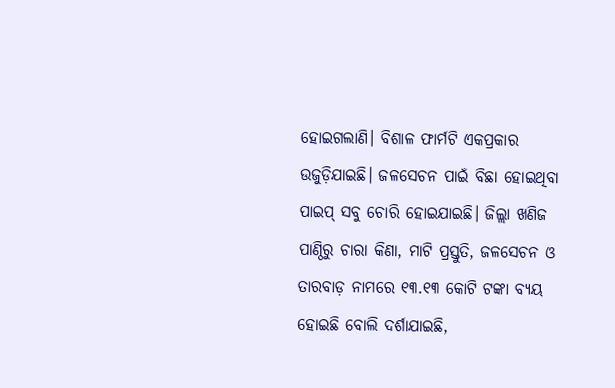ହୋଇଗଲାଣି। ବିଶାଳ ଫାର୍ମଟି ଏକପ୍ରକାର ଉଜୁଡ଼ିଯାଇଛି। ଜଳସେଚନ ପାଇଁ ବିଛା ହୋଇଥିବା ପାଇପ୍‌ ସବୁ ଚୋରି ହୋଇଯାଇଛି। ଜିଲ୍ଲା ଖଣିଜ ପାଣ୍ଠିରୁ ଚାରା କିଣା, ମାଟି ପ୍ରସ୍ତୁତି, ଜଳସେଚନ ଓ ତାରବାଡ଼ ନାମରେ ୧୩.୧୩ କୋଟି ଟଙ୍କା ବ୍ୟୟ ହୋଇଛି ବୋଲି ଦର୍ଶାଯାଇଛି,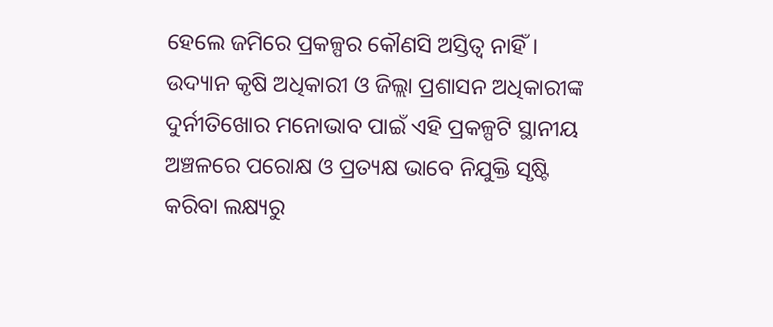ହେଲେ ଜମିରେ ପ୍ରକଳ୍ପର କୌଣସି ଅସ୍ତିତ୍ୱ ନାହିଁ। ଉଦ୍ୟାନ କୃଷି ଅଧିକାରୀ ଓ ଜିଲ୍ଲା ପ୍ରଶାସନ ଅଧିକାରୀଙ୍କ ଦୁର୍ନୀତିଖୋର ମନୋଭାବ ପାଇଁ ଏହି ପ୍ରକଳ୍ପଟି ସ୍ଥାନୀୟ ଅଞ୍ଚଳରେ ପରୋକ୍ଷ ଓ ପ୍ରତ୍ୟକ୍ଷ ଭାବେ ନିଯୁକ୍ତି ସୃଷ୍ଟି କରିବା ଲକ୍ଷ୍ୟରୁ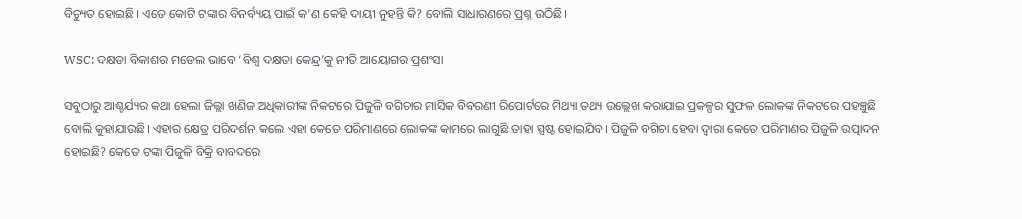ବିଚ୍ୟୁତ ହୋଇଛି। ଏତେ କୋଟି ଟଙ୍କାର ବିନର୍ବ୍ୟୟ ପାଇଁ କ’ଣ କେହି ଦାୟୀ ନୁହନ୍ତି କି? ବୋଲି ସାଧାରଣରେ ପ୍ରଶ୍ନ ଉଠିଛି।

WSC: ଦକ୍ଷତା ବିକାଶର ମଡେଲ ଭାବେ ‘ବିଶ୍ୱ ଦକ୍ଷତା କେନ୍ଦ୍ର’କୁ ନୀତି ଆୟୋଗର ପ୍ରଶଂସା

ସବୁଠାରୁ ଆଶ୍ଚର୍ଯ୍ୟର କଥା ହେଲା ଜିଲ୍ଲା ଖଣିଜ ଅଧିକାରୀଙ୍କ ନିକଟରେ ପିଜୁଳି ବଗିଚାର ମାସିକ ବିବରଣୀ ରିପୋର୍ଟରେ ମିଥ୍ୟା ତଥ୍ୟ ଉଲ୍ଲେଖ କରାଯାଇ ପ୍ରକଳ୍ପର ସୁଫଳ ଲୋକଙ୍କ ନିକଟରେ ପହଞ୍ଚୁଛି ବୋଲି କୁହାଯାଉଛି। ଏହାର କ୍ଷେତ୍ର ପରିଦର୍ଶନ କଲେ ଏହା କେତେ ପରିମାଣରେ ଲୋକଙ୍କ କାମରେ ଲାଗୁଛି ତାହା ସ୍ପଷ୍ଟ ‌ହୋଇଯିବ। ପିଜୁଳି ବଗିଚା ହେବା ଦ୍ୱାରା କେତେ ପରିମାଣର ପିଜୁଳି ଉତ୍ପାଦନ ହୋଇଛି? କେତେ ଟଙ୍କା ପିଜୁଳି ବିକ୍ରି ବାବଦରେ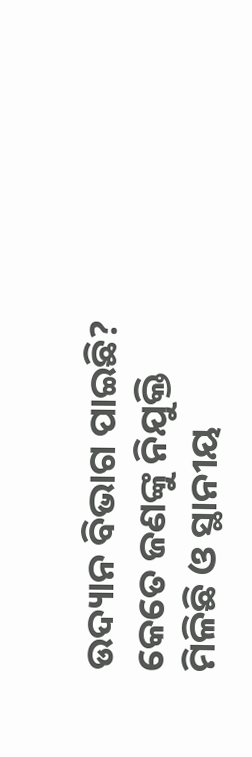ଉଦ୍ୟାନ ବିଭାଗ ପାଇଛି? କେତେ ଜଣଙ୍କୁ ନିଯୁକ୍ତି ମିଳିଛି ଓ ସ୍ଥାନୀୟ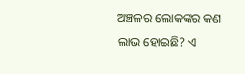ଅଞ୍ଚଳର ଲୋକଙ୍କର କଣ ଲାଭ ହୋଇଛି? ଏ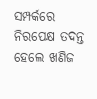ସମ୍ପର୍କରେ ନିରପେକ୍ଷ ତଦନ୍ତ ହେଲେ ଖଣିଜ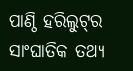ପାଣ୍ଠି ହରିଲୁଟ୍‌ର ସାଂଘାତିକ ତଥ୍ୟ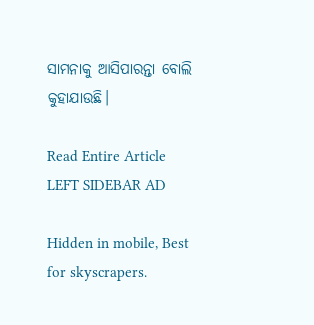ସାମନାକୁ ଆସିପାରନ୍ତା ବୋଲି କୁହାଯାଉଛି।

Read Entire Article
LEFT SIDEBAR AD

Hidden in mobile, Best for skyscrapers.